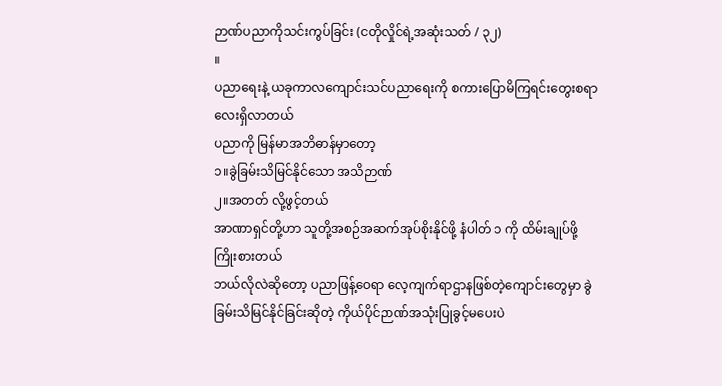ဉာဏ်ပညာကိုသင်းကွပ်ခြင်း (ငတိုလှိုင်ရဲ့အဆုံးသတ် / ၃၂)
။
ပညာရေးနဲ့ ယခုကာလကျောင်းသင်ပညာရေးကို စကားပြောမိကြရင်းတွေးစရာလေးရှိလာတယ်
ပညာကို မြန်မာအဘိဓာန်မှာတော့
၁။ခွဲခြမ်းသိမြင်နိုင်သော အသိဉာဏ်
၂။အတတ် လို့ဖွင့်တယ်
အာဏာရှင်တို့ဟာ သူတို့အစဉ်အဆက်အုပ်စိုးနိုင်ဖို့ နံပါတ် ၁ ကို ထိမ်းချုပ်ဖို့ကြိုးစားတယ်
ဘယ်လိုလဲဆိုတော့ ပညာဖြန့်ဝေရာ လေ့ကျက်ရာဌာနဖြစ်တဲ့ကျောင်းတွေမှာ ခွဲခြမ်းသိမြင်နိုင်ခြင်းဆိုတဲ့ ကိုယ်ပိုင်ဉာဏ်အသုံးပြုခွင့်မပေးပဲ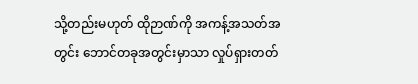သို့တည်းမဟုတ် ထိုဉာဏ်ကို အကန့်အသတ်အတွင်း ဘောင်တခုအတွင်းမှာသာ လှုပ်ရှားတတ်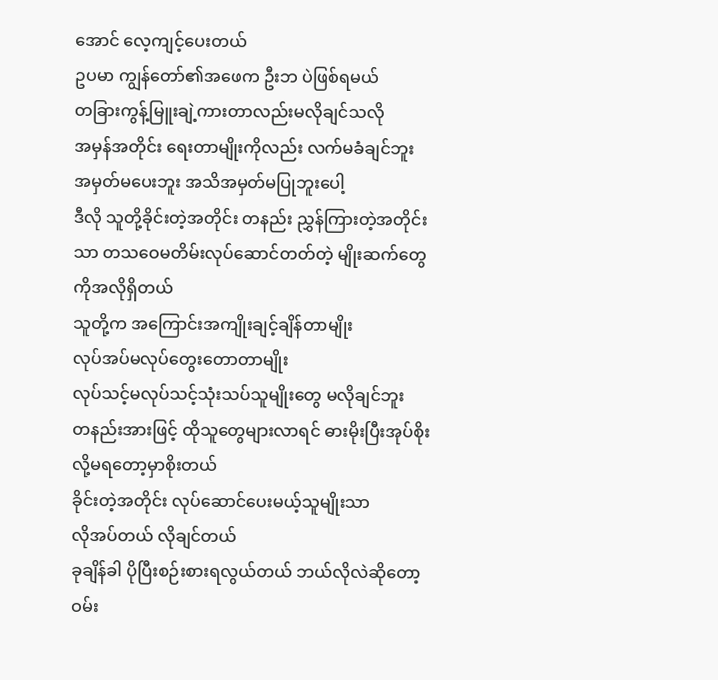အောင် လေ့ကျင့်ပေးတယ်
ဥပမာ ကျွန်တော်၏အဖေက ဦးဘ ပဲဖြစ်ရမယ်
တခြားကွန့်မြူးချဲ့ကားတာလည်းမလိုချင်သလို
အမှန်အတိုင်း ရေးတာမျိုးကိုလည်း လက်မခံချင်ဘူး
အမှတ်မပေးဘူး အသိအမှတ်မပြုဘူးပေါ့
ဒီလို သူတို့ခိုင်းတဲ့အတိုင်း တနည်း ညွှန်ကြားတဲ့အတိုင်းသာ တသဝေမတိမ်းလုပ်ဆောင်တတ်တဲ့ မျိုးဆက်တွေကိုအလိုရှိတယ်
သူတို့က အကြောင်းအကျိုးချင့်ချိန်တာမျိုး
လုပ်အပ်မလုပ်တွေးတောတာမျိုး
လုပ်သင့်မလုပ်သင့်သုံးသပ်သူမျိုးတွေ မလိုချင်ဘူး
တနည်းအားဖြင့် ထိုသူတွေများလာရင် ဓားမိုးပြီးအုပ်စိုးလို့မရတော့မှာစိုးတယ်
ခိုင်းတဲ့အတိုင်း လုပ်ဆောင်ပေးမယ့်သူမျိုးသာ
လိုအပ်တယ် လိုချင်တယ်
ခုချိန်ခါ ပိုပြီးစဉ်းစားရလွယ်တယ် ဘယ်လိုလဲဆိုတော့ ဝမ်း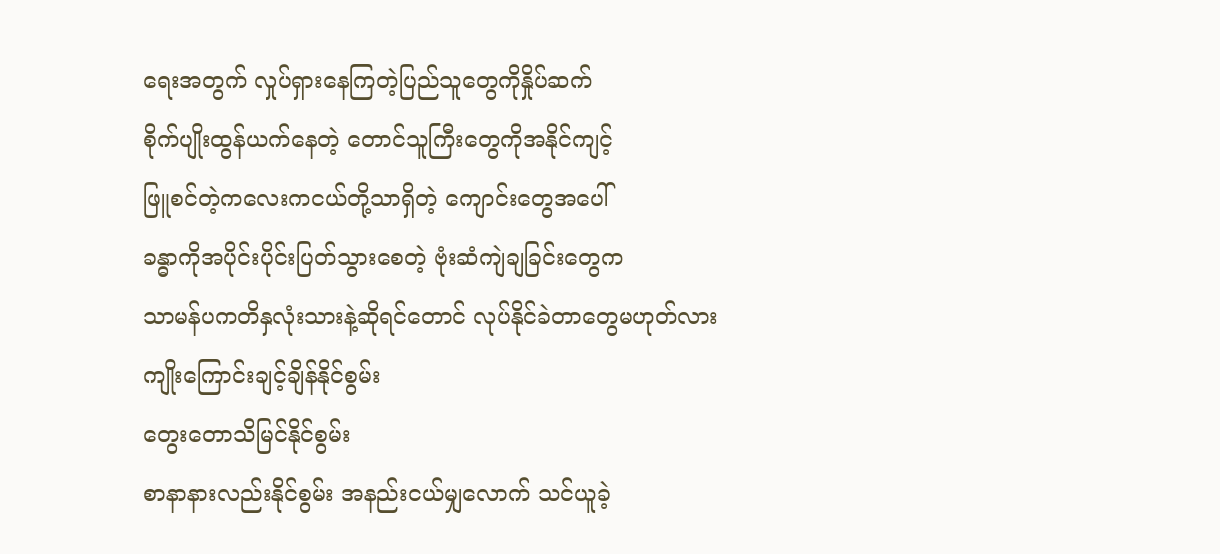ရေးအတွက် လှုပ်ရှားနေကြတဲ့ပြည်သူတွေကိုနှိုပ်ဆက်
စိုက်ပျိုးထွန်ယက်နေတဲ့ တောင်သူကြီးတွေကိုအနိုင်ကျင့်
ဖြူစင်တဲ့ကလေးကငယ်တို့သာရှိတဲ့ ကျောင်းတွေအပေါ်
ခန္ဓာကိုအပိုင်းပိုင်းပြတ်သွားစေတဲ့ ဗုံးဆံကျဲချခြင်းတွေက
သာမန်ပကတိနှလုံးသားနဲ့ဆိုရင်တောင် လုပ်နိုင်ခဲတာတွေမဟုတ်လား
ကျိုးကြောင်းချင့်ချိန်နိုင်စွမ်း
တွေးတောသိမြင်နိုင်စွမ်း
စာနာနားလည်းနိုင်စွမ်း အနည်းငယ်မျှလောက် သင်ယူခဲ့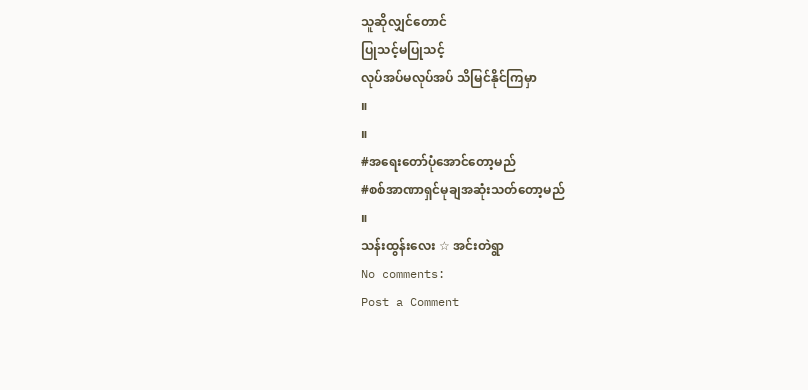သူဆိုလျှင်တောင်
ပြုသင့်မပြုသင့်
လုပ်အပ်မလုပ်အပ် သိမြင်နိုင်ကြမှာ
။
။
#အရေးတော်ပုံအောင်တော့မည်
#စစ်အာဏာရှင်မုချအဆုံးသတ်တော့မည်
။
သန်းထွန်းလေး ☆ အင်းတဲရွာ
No comments:
Post a Comment